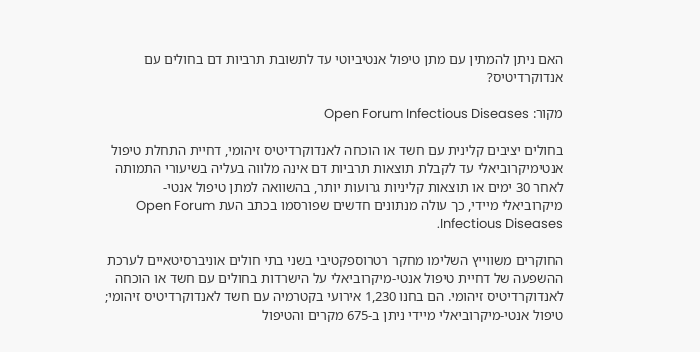האם ניתן להמתין עם מתן טיפול אנטיביוטי עד לתשובת תרביות דם בחולים עם אנדוקרדיטיס?

מקור: Open Forum Infectious Diseases

בחולים יציבים קלינית עם חשד או הוכחה לאנדוקרדיטיס זיהומי, דחיית התחלת טיפול אנטימיקרוביאלי עד לקבלת תוצאות תרביות דם אינה מלווה בעליה בשיעורי התמותה לאחר 30 ימים או תוצאות קליניות גרועות יותר, בהשוואה למתן טיפול אנטי-מיקרוביאלי מיידי, כך עולה מנתונים חדשים שפורסמו בכתב העת Open Forum Infectious Diseases.

החוקרים משווייץ השלימו מחקר רטרוספקטיבי בשני בתי חולים אוניברסיטאיים לערכת ההשפעה של דחיית טיפול אנטי-מיקרוביאלי על הישרדות בחולים עם חשד או הוכחה לאנדוקרדיטיס זיהומי. הם בחנו 1,230 אירועי בקטרמיה עם חשד לאנדוקרדיטיס זיהומי; טיפול אנטי-מיקרוביאלי מיידי ניתן ב-675 מקרים והטיפול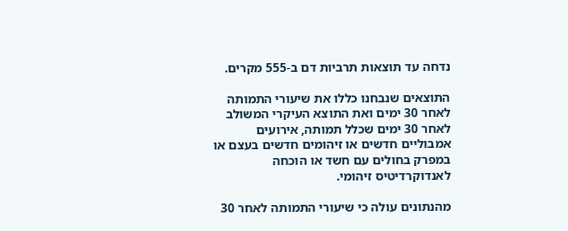נדחה עד תוצאות תרביות דם ב-555 מקרים.

התוצאים שנבחנו כללו את שיעורי התמותה לאחר 30 ימים ואת התוצא העיקרי המשולב לאחר 30 ימים שכלל תמותה, אירועים אמבוליים חדשים או זיהומים חדשים בעצם או במפרק בחולים עם חשד או הוכחה לאנדוקרדיטיס זיהומי.

מהנתונים עולה כי שיעורי התמותה לאחר 30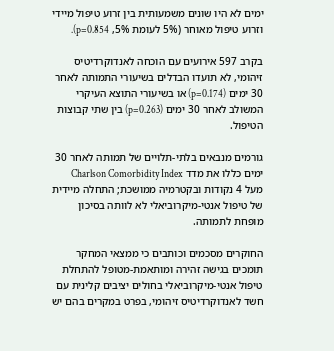ימים לא היו שונים משמעותית בין זרוע טיפול מיידי וזרוע טיפול מאוחר (5% לעומת 5%, p=0.854).

בקרב 597 אירועים עם הוכחה לאנדוקרדיטיס זיהומי, לא תועדו הבדלים בשיעורי התמותה לאחר 30 ימים (p=0.174) או בשיעורי התוצא העיקרי המשולב לאחר 30 ימים (p=0.263) בין שתי קבוצות הטיפול.

גורמים מנבאים בלתי-תלויים של תמותה לאחר 30 ימים כללו את מדד Charlson Comorbidity Index מעל 4 נקודות ובקטרמיה ממושכת; התחלה מיידית של טיפול אנטי-מיקרוביאלי לא לוותה בסיכון מופחת לתמותה.

החוקרים מסכמים וכותבים כי ממצאי המחקר תומכים בגישה זהירה ומותאמת-מטופל להתחלת טיפול אנטי-מיקרוביאלי בחולים יציבים קלינית עם חשד לאנדוקרדיטיס זיהומי, בפרט במקרים בהם יש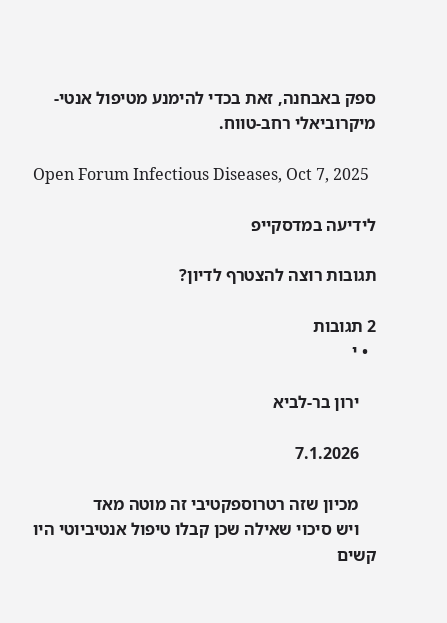ספק באבחנה, זאת בכדי להימנע מטיפול אנטי-מיקרוביאלי רחב-טווח.

Open Forum Infectious Diseases, Oct 7, 2025

לידיעה במדסקייפ

תגובות רוצה להצטרף לדיון?

2 תגובות
  • י

    ירון בר-לביא

    7.1.2026

    מכיון שזה רטרוספקטיבי זה מוטה מאד
    ויש סיכוי שאילה שכן קבלו טיפול אנטיביוטי היו קשים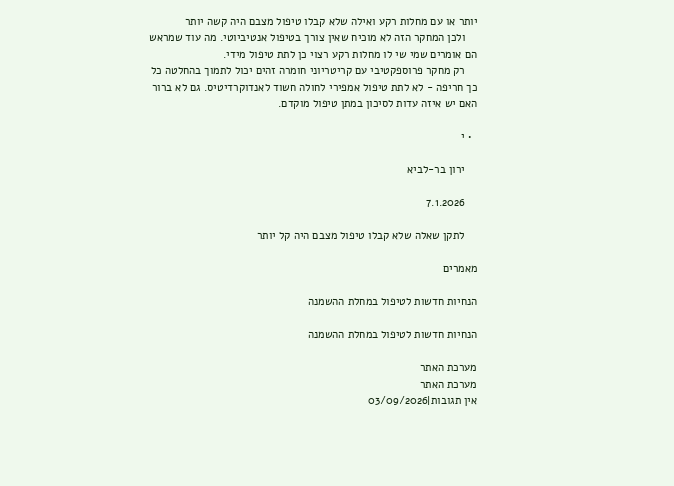יותר או עם מחלות רקע ואילה שלא קבלו טיפול מצבם היה קשה יותר
    ולכן המחקר הזה לא מוכיח שאין צורך בטיפול אנטיביוטי. מה עוד שמראש הם אומרים שמי שי לו מחלות רקע רצוי כן לתת טיפול מידי.
    רק מחקר פרוספקטיבי עם קריטריוני חומרה זהים יכול לתמוך בהחלטה כל כך חריפה - לא לתת טיפול אמפירי לחולה חשוד לאנדוקרדיטיס. גם לא ברור האם יש איזה עדות לסיכון במתן טיפול מוקדם.

  • י

    ירון בר-לביא

    7.1.2026

    לתקן שאלה שלא קבלו טיפול מצבם היה קל יותר

מאמרים

הנחיות חדשות לטיפול במחלת ההשמנה

הנחיות חדשות לטיפול במחלת ההשמנה

מערכת האתר
מערכת האתר
אין תגובות|03/09/2026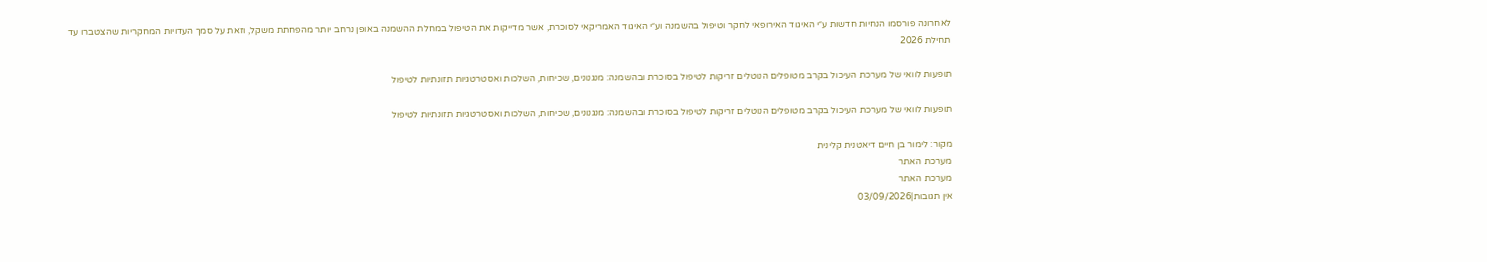לאחרונה פורסמו הנחיות חדשות ע״י האיגוד האירופאי לחקר וטיפול בהשמנה וע״י האיגוד האמריקאי לסוכרת, אשר מדייקות את הטיפול במחלת ההשמנה באופן נרחב יותר מהפחתת משקל, וזאת על סמך העדויות המחקריות שהצטברו עד תחילת 2026

תופעות לוואי של מערכת העיכול בקרב מטופלים הנוטלים זריקות לטיפול בסוכרת ובהשמנה: מנגנונים, שכיחות, השלכות ואסטרטגיות תזונתיות לטיפול

תופעות לוואי של מערכת העיכול בקרב מטופלים הנוטלים זריקות לטיפול בסוכרת ובהשמנה: מנגנונים, שכיחות, השלכות ואסטרטגיות תזונתיות לטיפול

מקור: לימור בן חיים דיאטנית קלינית
מערכת האתר
מערכת האתר
אין תגובות|03/09/2026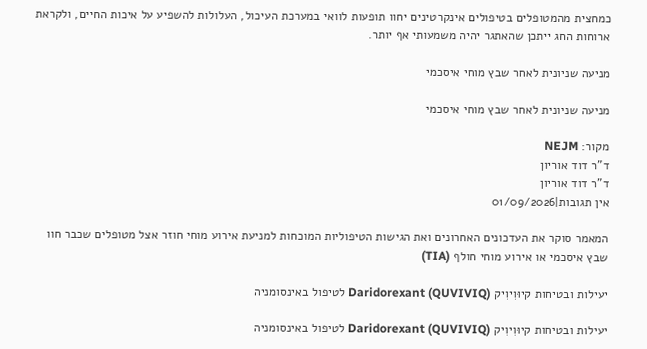כמחצית מהמטופלים בטיפולים אינקרטינים יחוו תופעות לוואי במערכת העיכול, העלולות להשפיע על איכות החיים, ולקראת ארוחות החג ייתכן שהאתגר יהיה משמעותי אף יותר.

מניעה שניונית לאחר שבץ מוחי איסכמי

מניעה שניונית לאחר שבץ מוחי איסכמי

מקור: NEJM
ד"ר דוד אוריון
ד"ר דוד אוריון
אין תגובות|01/09/2026

המאמר סוקר את העדכונים האחרונים ואת הגישות הטיפוליות המוכחות למניעת אירוע מוחי חוזר אצל מטופלים שכבר חוו שבץ איסכמי או אירוע מוחי חולף (TIA)

יעילות ובטיחות קיוּוִיוִיק Daridorexant (QUVIVIQ) לטיפול באינסומניה

יעילות ובטיחות קיוּוִיוִיק Daridorexant (QUVIVIQ) לטיפול באינסומניה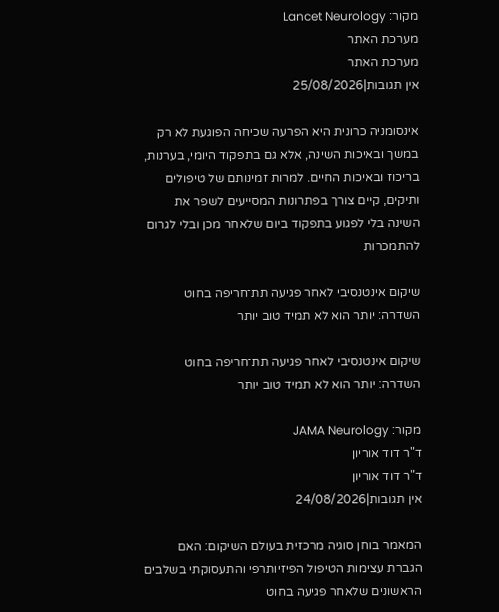מקור: Lancet Neurology
מערכת האתר
מערכת האתר
אין תגובות|25/08/2026

אינסומניה כרונית היא הפרעה שכיחה הפוגעת לא רק במשך ובאיכות השינה, אלא גם בתפקוד היומי, בערנות, בריכוז ובאיכות החיים. למרות זמינותם של טיפולים ותיקים, קיים צורך בפתרונות המסייעים לשפר את השינה בלי לפגוע בתפקוד ביום שלאחר מכן ובלי לגרום להתמכרות

שיקום אינטנסיבי לאחר פגיעה תת־חריפה בחוט השדרה: יותר הוא לא תמיד טוב יותר

שיקום אינטנסיבי לאחר פגיעה תת־חריפה בחוט השדרה: יותר הוא לא תמיד טוב יותר

מקור: JAMA Neurology
ד"ר דוד אוריון
ד"ר דוד אוריון
אין תגובות|24/08/2026

המאמר בוחן סוגיה מרכזית בעולם השיקום: האם הגברת עצימות הטיפול הפיזיותרפי והתעסוקתי בשלבים הראשונים שלאחר פגיעה בחוט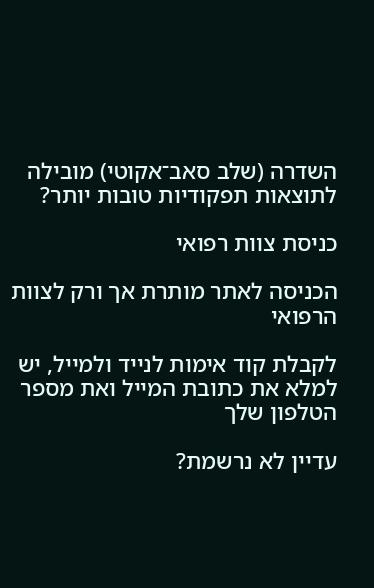השדרה (שלב סאב־אקוטי) מובילה לתוצאות תפקודיות טובות יותר?

כניסת צוות רפואי

הכניסה לאתר מותרת אך ורק לצוות הרפואי

לקבלת קוד אימות לנייד ולמייל, יש למלא את כתובת המייל ואת מספר הטלפון שלך

עדיין לא נרשמת?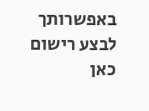באפשרותך לבצע רישום כאן